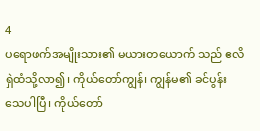4
ပရောဖက်အမျိုးသား၏ မယားတယောက် သည် ဧလိရှဲထံသို့လာ၍၊ ကိုယ်တော်ကျွန်၊ ကျွန်မ၏ ခင်ပွန်းသေပါပြီ၊ ကိုယ်တော်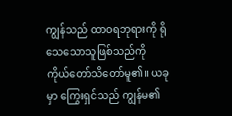ကျွန်သည် ထာဝရဘုရားကို ရိုသေသောသူဖြစ်သည်ကို ကိုယ်တော်သိတော်မူ၏။ ယခုမှာ ကြွေးရှင်သည် ကျွန်မ၏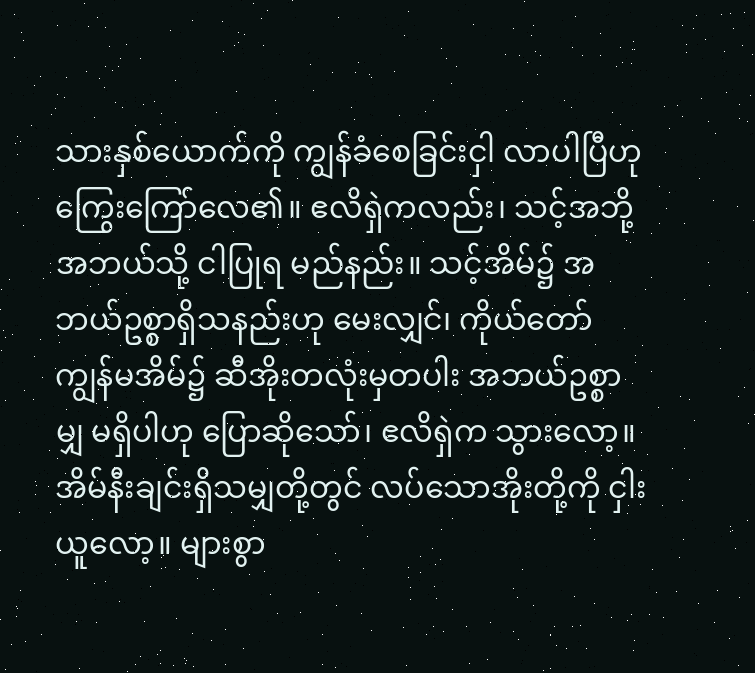သားနှစ်ယောက်ကို ကျွန်ခံစေခြင်းငှါ လာပါပြီဟု ကြွေးကြော်လေ၏။ ဧလိရှဲကလည်း၊ သင့်အဘို့အဘယ်သို့ ငါပြုရ မည်နည်း။ သင့်အိမ်၌ အဘယ်ဥစ္စာရှိသနည်းဟု မေးလျှင်၊ ကိုယ်တော်ကျွန်မအိမ်၌ ဆီအိုးတလုံးမှတပါး အဘယ်ဥစ္စာမျှ မရှိပါဟု ပြောဆိုသော်၊ ဧလိရှဲက သွားလော့။ အိမ်နီးချင်းရှိသမျှတို့တွင် လပ်သောအိုးတို့ကို ငှါးယူလော့။ များစွာ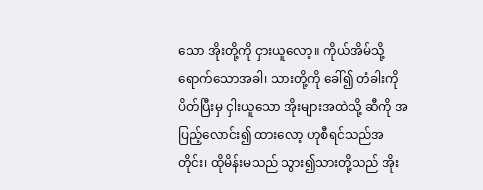သော အိုးတို့ကို ငှားယူလော့။ ကိုယ်အိမ်သို့ ရောက်သောအခါ၊ သားတို့ကို ခေါ်၍ တံခါးကို ပိတ်ပြီးမှ ငှါးယူသော အိုးများအထဲသို့ ဆီကို အပြည့်လောင်း၍ ထားလော့ ဟုစီရင်သည်အတိုင်း၊ ထိုမိန်းမသည် သွား၍သားတို့သည် အိုး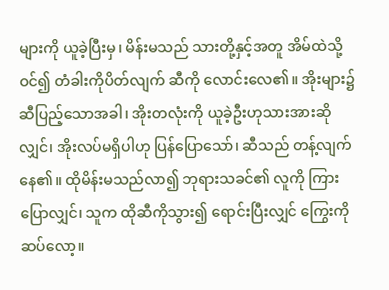များကို ယူခဲ့ပြီးမှ၊ မိန်းမသည် သားတို့နှင့်အတူ အိမ်ထဲသို့ဝင်၍ တံခါးကိုပိတ်လျက် ဆီကို လောင်းလေ၏။ အိုးများ၌ ဆီပြည့်သောအခါ၊ အိုးတလုံးကို ယူခဲ့ဦးဟုသားအားဆိုလျှင်၊ အိုးလပ်မရှိပါဟု ပြန်ပြောသော်၊ ဆီသည် တန့်လျက် နေ၏။ ထိုမိန်းမသည်လာ၍ ဘုရားသခင်၏ လူကို ကြားပြောလျှင်၊ သူက ထိုဆီကိုသွား၍ ရောင်းပြီးလျှင် ကြွေးကို ဆပ်လော့။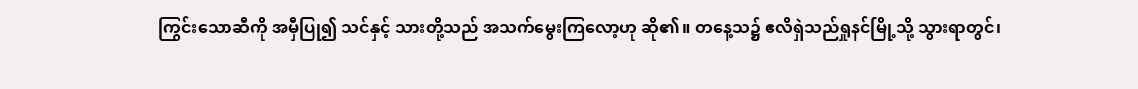ကြွင်းသောဆီကို အမှီပြု၍ သင်နှင့် သားတို့သည် အသက်မွေးကြလော့ဟု ဆို၏။ တနေ့သ၌ ဧလိရှဲသည်ရှုနင်မြို့သို့ သွားရာတွင်၊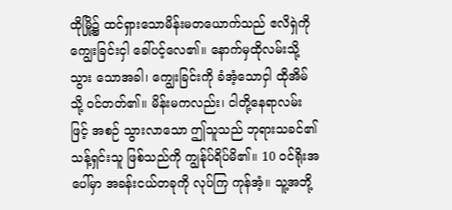ထိုမြို့၌ ထင်ရှားသောမိန်းမတယောက်သည် ဧလိရှဲကို ကျွေးခြင်းငှါ ခေါ်ပင့်လေ၏။ နောက်မှထိုလမ်းသို့ သွား သောအခါ၊ ကျွေးခြင်းကို ခံအံ့သောငှါ ထိုအိမ်သို့ ဝင်တတ်၏။ မိန်းမကလည်း၊ ငါတို့နေရာလမ်းဖြင့် အစဉ် သွားလာသော ဤသူသည် ဘုရားသခင်၏ သန့်ရှင်းသူ ဖြစ်သည်ကို ကျွန်ုပ်ရိပ်မိ၏။ 10 ဝင်ရိုးအပေါ်မှာ အခန်းငယ်တခုကို လုပ်ကြ ကုန်အံ့။ သူ့အဘို့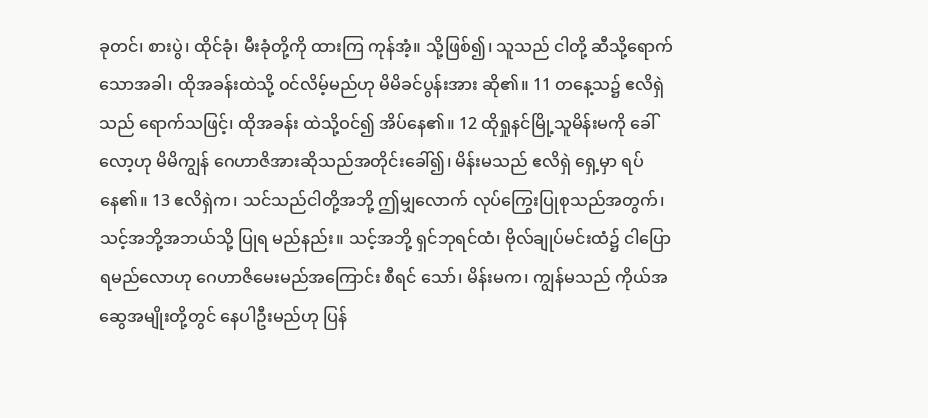ခုတင်၊ စားပွဲ၊ ထိုင်ခုံ၊ မီးခုံတို့ကို ထားကြ ကုန်အံ့။ သို့ဖြစ်၍၊ သူသည် ငါတို့ ဆီသို့ရောက်သောအခါ၊ ထိုအခန်းထဲသို့ ဝင်လိမ့်မည်ဟု မိမိခင်ပွန်းအား ဆို၏။ 11 တနေ့သ၌ ဧလိရှဲသည် ရောက်သဖြင့်၊ ထိုအခန်း ထဲသို့ဝင်၍ အိပ်နေ၏။ 12 ထိုရှုနင်မြို့သူမိန်းမကို ခေါ်လော့ဟု မိမိကျွန် ဂေဟာဇိအားဆိုသည်အတိုင်းခေါ်၍၊ မိန်းမသည် ဧလိရှဲ ရှေ့မှာ ရပ်နေ၏။ 13 ဧလိရှဲက၊ သင်သည်ငါတို့အဘို့ ဤမျှလောက် လုပ်ကြွေးပြုစုသည်အတွက်၊ သင့်အဘို့အဘယ်သို့ ပြုရ မည်နည်း။ သင့်အဘို့ ရှင်ဘုရင်ထံ၊ ဗိုလ်ချုပ်မင်းထံ၌ ငါပြောရမည်လောဟု ဂေဟာဇိမေးမည်အကြောင်း စီရင် သော်၊ မိန်းမက၊ ကျွန်မသည် ကိုယ်အဆွေအမျိုးတို့တွင် နေပါဦးမည်ဟု ပြန်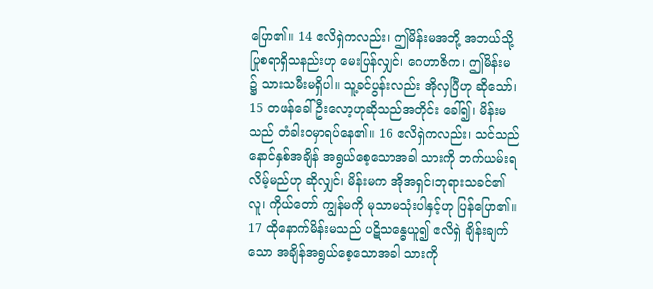ပြော၏။ 14 ဧလိရှဲကလည်း၊ ဤမိန်းမအဘို့ အဘယ်သို့ ပြုစရာရှိသနည်းဟု မေးပြန်လျှင်၊ ဂေဟာဇိက၊ ဤမိန်းမ ၌ သားသမီးမရှိပါ။ သူ့ခင်ပွန်းလည်း အိုလှပြီဟု ဆိုသော်၊ 15 တဖန်ခေါ်ဦးလော့ဟုဆိုသည်အတိုင်း ခေါ်၍၊ မိန်းမသည် တံခါးဝမှာရပ်နေ၏။ 16 ဧလိရှဲကလည်း၊ သင်သည် နောင်နှစ်အချိန် အရွယ်စေ့သောအခါ သားကို ဘက်ယမ်းရလိမ့်မည်ဟု ဆိုလျှင်၊ မိန်းမက အိုအရှင်၊ဘုရားသခင်၏လူ၊ ကိုယ်တော် ကျွန်မကို မုသာမသုံးပါနှင့်ဟု ပြန်ပြော၏။ 17 ထိုနောက်မိန်းမသည် ပဋိသန္ဓေယူ၍ ဧလိရှဲ ချိန်းချက်သော အချိန်အရွယ်စေ့သောအခါ သားကို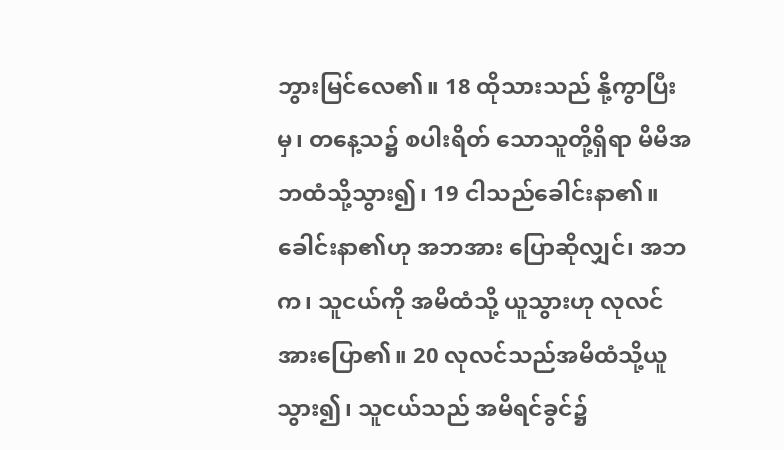ဘွားမြင်လေ၏။ 18 ထိုသားသည် နို့ကွာပြီးမှ၊ တနေ့သ၌ စပါးရိတ် သောသူတို့ရှိရာ မိမိအဘထံသို့သွား၍၊ 19 ငါသည်ခေါင်းနာ၏။ ခေါင်းနာ၏ဟု အဘအား ပြောဆိုလျှင်၊ အဘက၊ သူငယ်ကို အမိထံသို့ ယူသွားဟု လုလင်အားပြော၏။ 20 လုလင်သည်အမိထံသို့ယူသွား၍၊ သူငယ်သည် အမိရင်ခွင်၌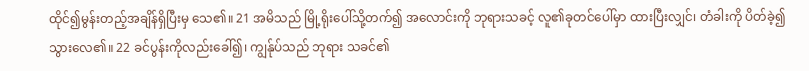ထိုင်၍မွန်းတည့်အချိန်ရှိပြီးမှ သေ၏။ 21 အမိသည် မြို့ရိုးပေါ်သို့တက်၍ အလောင်းကို ဘုရားသခင့် လူ၏ခုတင်ပေါ်မှာ ထားပြီးလျှင်၊ တံခါးကို ပိတ်ခဲ့၍ သွားလေ၏။ 22 ခင်ပွန်းကိုလည်းခေါ်၍၊ ကျွန်ုပ်သည် ဘုရား သခင်၏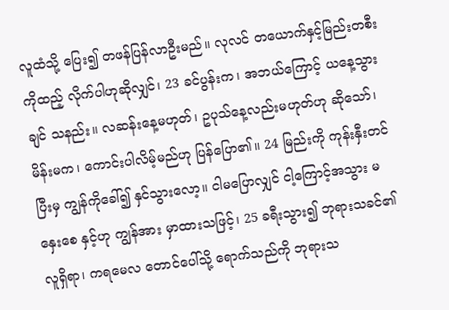လူထံသို့ ပြေး၍ တဖန်ပြန်လာဦးမည်။ လုလင် တယောက်နှင့်မြည်းတစီးကိုထည့် လိုက်ပါဟုဆိုလျှင်၊ 23 ခင်ပွန်းက၊ အဘယ်ကြောင့် ယနေ့သွားချင် သနည်း။ လဆန်းနေ့မဟုတ်၊ ဥပုသ်နေ့လည်းမဟုတ်ဟု ဆိုသော်၊ မိန်းမက၊ ကောင်းပါလိမ့်မည်ဟု ပြန်ပြော၏။ 24 မြည်းကို ကုန်းနှီးတင်ပြီးမှ ကျွန်ကိုခေါ်၍ နှင်သွားလော့။ ငါမပြောလျှင် ငါ့ကြောင့်အသွား မနှေးစေ နှင့်ဟု ကျွန်အား မှာထားသဖြင့်၊ 25 ခရီးသွား၍ ဘုရားသခင်၏ လူရှိရာ၊ ကရမေလ တောင်ပေါ်သို့ ရောက်သည်ကို ဘုရားသ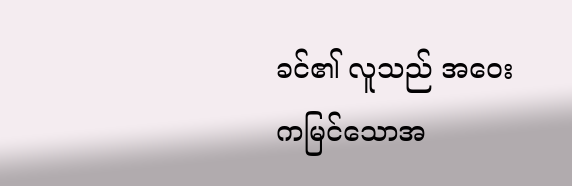ခင်၏ လူသည် အဝေးကမြင်သောအ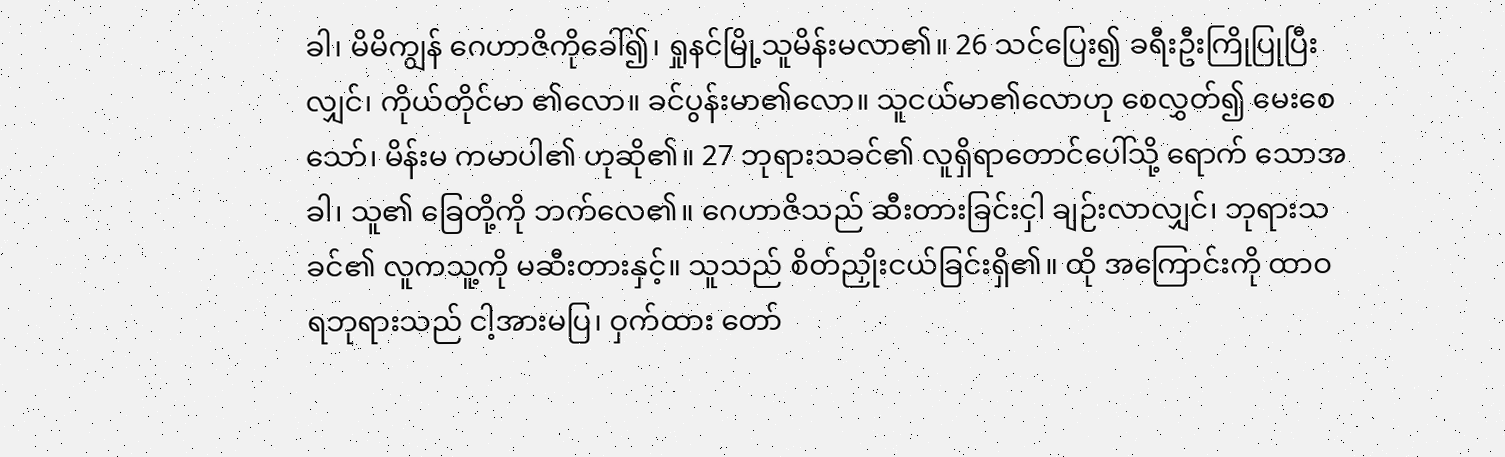ခါ၊ မိမိကျွန် ဂေဟာဇိကိုခေါ်၍၊ ရှုနင်မြို့သူမိန်းမလာ၏။ 26 သင်ပြေး၍ ခရီးဦးကြိုပြုပြီးလျှင်၊ ကိုယ်တိုင်မာ ၏လော။ ခင်ပွန်းမာ၏လော။ သူငယ်မာ၏လောဟု စေလွှတ်၍ မေးစေသော်၊ မိန်းမ ကမာပါ၏ ဟုဆို၏။ 27 ဘုရားသခင်၏ လူရှိရာတောင်ပေါ်သို့ ရောက် သောအခါ၊ သူ၏ ခြေတို့ကို ဘက်လေ၏။ ဂေဟာဇိသည် ဆီးတားခြင်းငှါ ချဉ်းလာလျှင်၊ ဘုရားသခင်၏ လူကသူ့ကို မဆီးတားနှင့်။ သူသည် စိတ်ညှိုးငယ်ခြင်းရှိ၏။ ထို အကြောင်းကို ထာဝရဘုရားသည် ငါ့အားမပြ၊ ဝှက်ထား တော်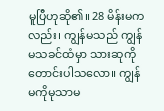မူပြီဟုဆို၏။ 28 မိန်းမကလည်း၊ ကျွန်မသည် ကျွန်မသခင်ထံမှာ သားဆုကို တောင်းပါသလော။ ကျွန်မကိုမုသာမ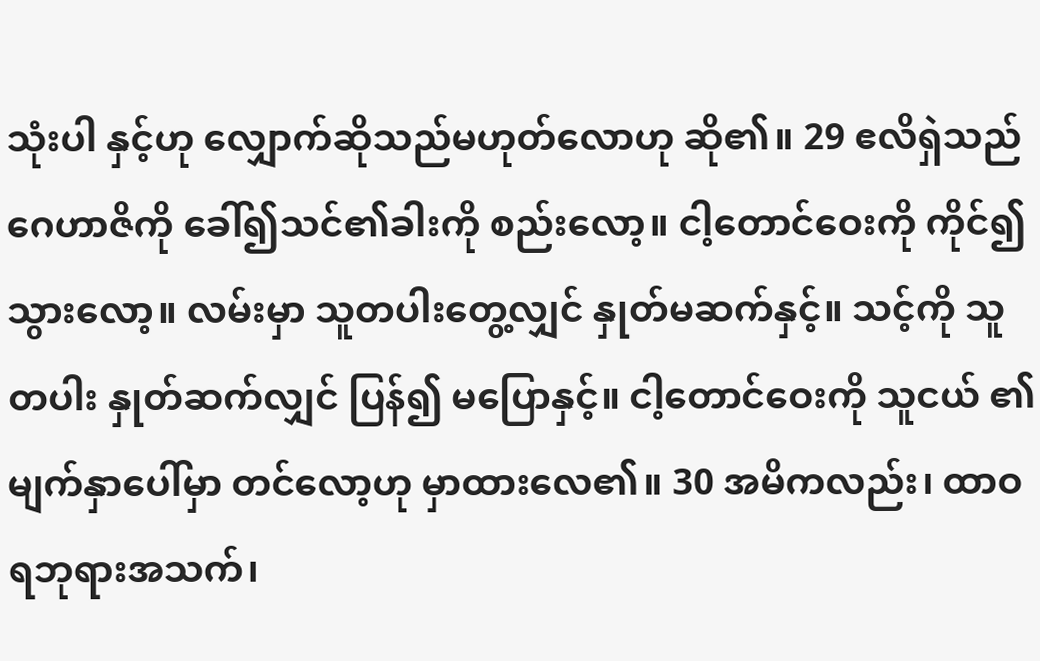သုံးပါ နှင့်ဟု လျှောက်ဆိုသည်မဟုတ်လောဟု ဆို၏။ 29 ဧလိရှဲသည် ဂေဟာဇိကို ခေါ်၍သင်၏ခါးကို စည်းလော့။ ငါ့တောင်ဝေးကို ကိုင်၍ သွားလော့။ လမ်းမှာ သူတပါးတွေ့လျှင် နှုတ်မဆက်နှင့်။ သင့်ကို သူတပါး နှုတ်ဆက်လျှင် ပြန်၍ မပြောနှင့်။ ငါ့တောင်ဝေးကို သူငယ် ၏မျက်နှာပေါ်မှာ တင်လော့ဟု မှာထားလေ၏။ 30 အမိကလည်း၊ ထာဝရဘုရားအသက်၊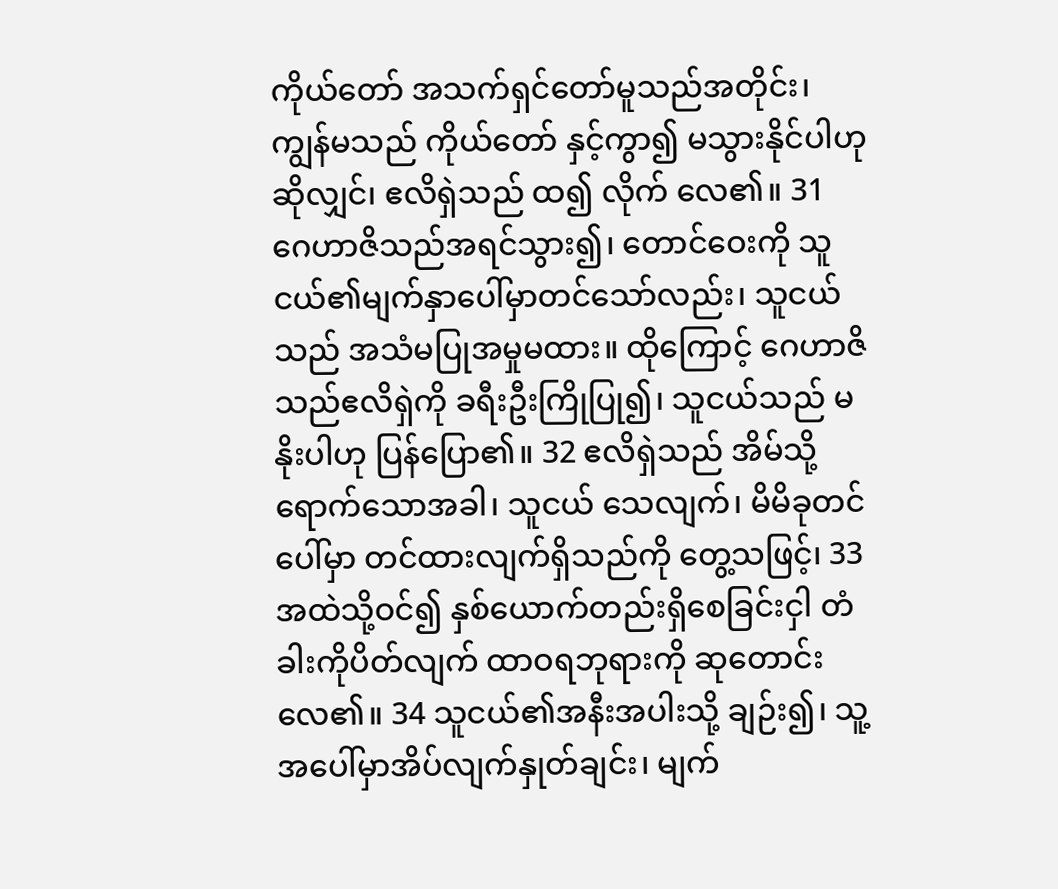ကိုယ်တော် အသက်ရှင်တော်မူသည်အတိုင်း၊ ကျွန်မသည် ကိုယ်တော် နှင့်ကွာ၍ မသွားနိုင်ပါဟု ဆိုလျှင်၊ ဧလိရှဲသည် ထ၍ လိုက် လေ၏။ 31 ဂေဟာဇိသည်အရင်သွား၍၊ တောင်ဝေးကို သူငယ်၏မျက်နှာပေါ်မှာတင်သော်လည်း၊ သူငယ်သည် အသံမပြုအမှုမထား။ ထိုကြောင့် ဂေဟာဇိသည်ဧလိရှဲကို ခရီးဦးကြိုပြု၍၊ သူငယ်သည် မနိုးပါဟု ပြန်ပြော၏။ 32 ဧလိရှဲသည် အိမ်သို့ရောက်သောအခါ၊ သူငယ် သေလျက်၊ မိမိခုတင်ပေါ်မှာ တင်ထားလျက်ရှိသည်ကို တွေ့သဖြင့်၊ 33 အထဲသို့ဝင်၍ နှစ်ယောက်တည်းရှိစေခြင်းငှါ တံခါးကိုပိတ်လျက် ထာဝရဘုရားကို ဆုတောင်းလေ၏။ 34 သူငယ်၏အနီးအပါးသို့ ချဉ်း၍၊ သူ့အပေါ်မှာအိပ်လျက်နှုတ်ချင်း၊ မျက်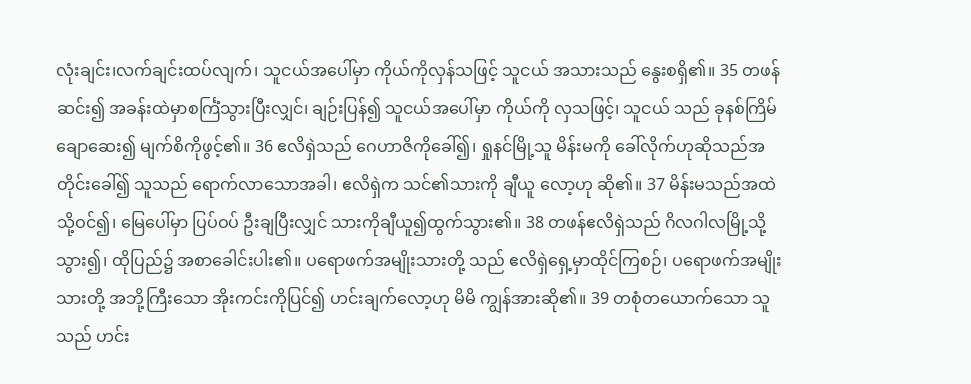လုံးချင်း၊လက်ချင်းထပ်လျက်၊ သူငယ်အပေါ်မှာ ကိုယ်ကိုလှန်သဖြင့် သူငယ် အသားသည် နွေးစရှိ၏။ 35 တဖန်ဆင်း၍ အခန်းထဲမှာစင်္ကြံသွားပြီးလျှင်၊ ချဉ်းပြန်၍ သူငယ်အပေါ်မှာ ကိုယ်ကို လှသဖြင့်၊ သူငယ် သည် ခုနစ်ကြိမ် ချောဆေး၍ မျက်စိကိုဖွင့်၏။ 36 ဧလိရှဲသည် ဂေဟာဇိကိုခေါ်၍၊ ရှုနင်မြို့သူ မိန်းမကို ခေါ်လိုက်ဟုဆိုသည်အတိုင်းခေါ်၍ သူသည် ရောက်လာသောအခါ၊ ဧလိရှဲက သင်၏သားကို ချီယူ လော့ဟု ဆို၏။ 37 မိန်းမသည်အထဲသို့ဝင်၍၊ မြေပေါ်မှာ ပြပ်ဝပ် ဦးချပြီးလျှင် သားကိုချီယူ၍ထွက်သွား၏။ 38 တဖန်ဧလိရှဲသည် ဂိလဂါလမြို့သို့သွား၍၊ ထိုပြည်၌ အစာခေါင်းပါး၏။ ပရောဖက်အမျိုးသားတို့ သည် ဧလိရှဲရှေ့မှာထိုင်ကြစဉ်၊ ပရောဖက်အမျိုးသားတို့ အဘို့ကြီးသော အိုးကင်းကိုပြင်၍ ဟင်းချက်လော့ဟု မိမိ ကျွန်အားဆို၏။ 39 တစုံတယောက်သော သူသည် ဟင်း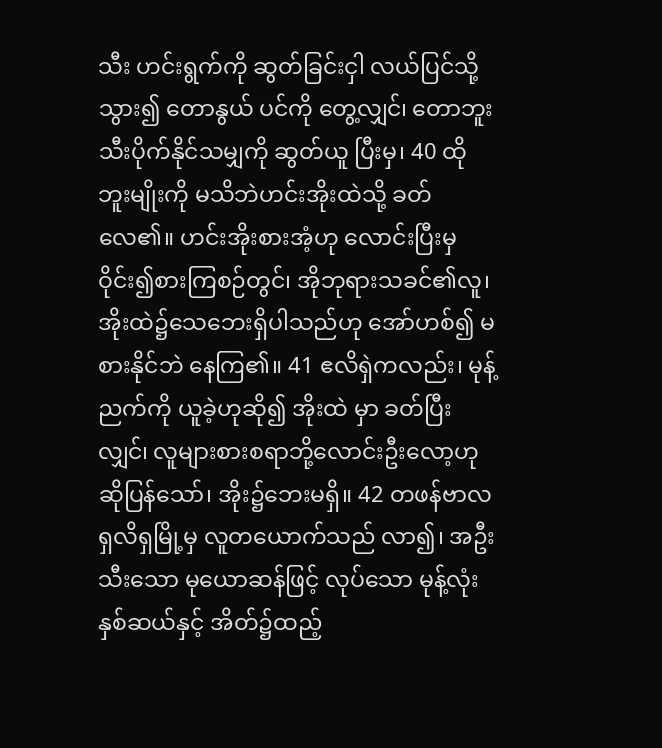သီး ဟင်းရွက်ကို ဆွတ်ခြင်းငှါ လယ်ပြင်သို့သွား၍ တောနွယ် ပင်ကို တွေ့လျှင်၊ တောဘူးသီးပိုက်နိုင်သမျှကို ဆွတ်ယူ ပြီးမှ၊ 40 ထိုဘူးမျိုးကို မသိဘဲဟင်းအိုးထဲသို့ ခတ်လေ၏။ ဟင်းအိုးစားအံ့ဟု လောင်းပြီးမှ ဝိုင်း၍စားကြစဉ်တွင်၊ အိုဘုရားသခင်၏လူ၊ အိုးထဲ၌သေဘေးရှိပါသည်ဟု အော်ဟစ်၍ မစားနိုင်ဘဲ နေကြ၏။ 41 ဧလိရှဲကလည်း၊ မုန့်ညက်ကို ယူခဲ့ဟုဆို၍ အိုးထဲ မှာ ခတ်ပြီးလျှင်၊ လူများစားစရာဘို့လောင်းဦးလော့ဟု ဆိုပြန်သော်၊ အိုး၌ဘေးမရှိ။ 42 တဖန်ဗာလရှလိရှမြို့မှ လူတယောက်သည် လာ၍၊ အဦးသီးသော မုယောဆန်ဖြင့် လုပ်သော မုန့်လုံး နှစ်ဆယ်နှင့် အိတ်၌ထည့်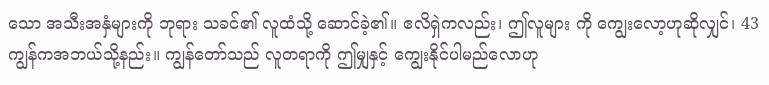သော အသီးအနှံများကို ဘုရား သခင်၏ လူထံသို့ ဆောင်ခဲ့၏။ ဧလိရှဲကလည်း၊ ဤလူများ ကို ကျွေးလော့ဟုဆိုလျှင်၊ 43 ကျွန်ကအဘယ်သို့နည်း။ ကျွန်တော်သည် လူတရာကို ဤမျှနှင့် ကျွေးနိုင်ပါမည်လောဟု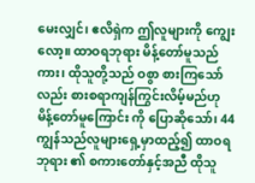မေးလျှင်၊ ဧလိရှဲက ဤလူများကို ကျွေးလော့။ ထာဝရဘုရား မိန့်တော်မူသည်ကား၊ ထိုသူတို့သည် ဝစွာ စားကြသော် လည်း စားစရာကျန်ကြွင်းလိမ့်မည်ဟု မိန့်တော်မူကြောင်း ကို ပြောဆိုသော်၊ 44 ကျွန်သည်လူများရှေ့မှာထည့်၍ ထာဝရဘုရား ၏ စကားတော်နှင့်အညီ ထိုသူ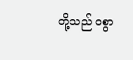တို့သည် ဝစွာ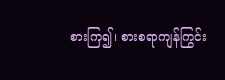စားကြ၍၊ စားစရာကျန်ကြွင်း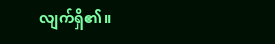လျက်ရှိ၏။